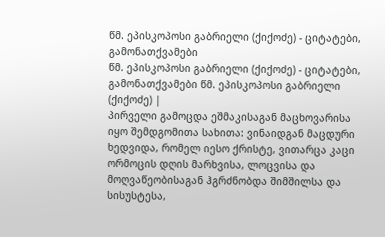წმ. ეპისკოპოსი გაბრიელი (ქიქოძე) - ციტატები, გამონათქვამები
წმ. ეპისკოპოსი გაბრიელი (ქიქოძე) - ციტატები, გამონათქვამები წმ. ეპისკოპოსი გაბრიელი (ქიქოძე) |
პირველი გამოცდა ეშმაკისაგან მაცხოვარისა იყო შემდგომითა სახითა: ვინაიდგან მაცდური ხედვიდა, რომელ იესო ქრისტე, ვითარცა კაცი ორმოცის დღის მარხვისა, ლოცვისა და მოღვაწეობისაგან ჰგრძნობდა შიმშილსა და სისუსტესა,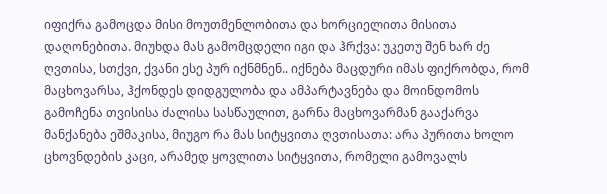იფიქრა გამოცდა მისი მოუთმენლობითა და ხორციელითა მისითა დაღონებითა. მიუხდა მას გამომცდელი იგი და ჰრქვა: უკეთუ შენ ხარ ძე ღვთისა, სთქვი, ქვანი ესე პურ იქნმნენ.. იქნება მაცდური იმას ფიქრობდა, რომ მაცხოვარსა, ჰქონდეს დიდგულობა და ამპარტავნება და მოინდომოს გამოჩენა თვისისა ძალისა სასწაულით, გარნა მაცხოვარმან გააქარვა მანქანება ეშმაკისა, მიუგო რა მას სიტყვითა ღვთისათა: არა პურითა ხოლო ცხოვნდების კაცი, არამედ ყოვლითა სიტყვითა, რომელი გამოვალს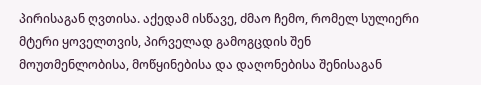პირისაგან ღვთისა. აქედამ ისწავე, ძმაო ჩემო, რომელ სულიერი მტერი ყოველთვის, პირველად გამოგცდის შენ მოუთმენლობისა, მოწყინებისა და დაღონებისა შენისაგან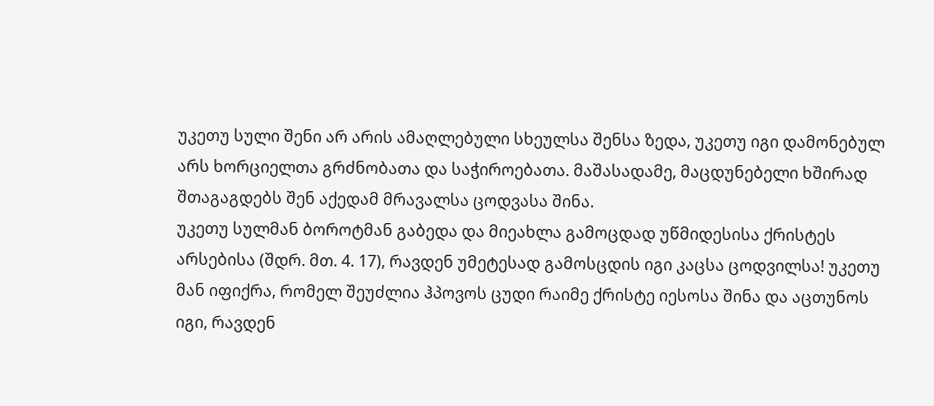უკეთუ სული შენი არ არის ამაღლებული სხეულსა შენსა ზედა, უკეთუ იგი დამონებულ არს ხორციელთა გრძნობათა და საჭიროებათა. მაშასადამე, მაცდუნებელი ხშირად შთაგაგდებს შენ აქედამ მრავალსა ცოდვასა შინა.
უკეთუ სულმან ბოროტმან გაბედა და მიეახლა გამოცდად უწმიდესისა ქრისტეს არსებისა (შდრ. მთ. 4. 17), რავდენ უმეტესად გამოსცდის იგი კაცსა ცოდვილსა! უკეთუ მან იფიქრა, რომელ შეუძლია ჰპოვოს ცუდი რაიმე ქრისტე იესოსა შინა და აცთუნოს იგი, რავდენ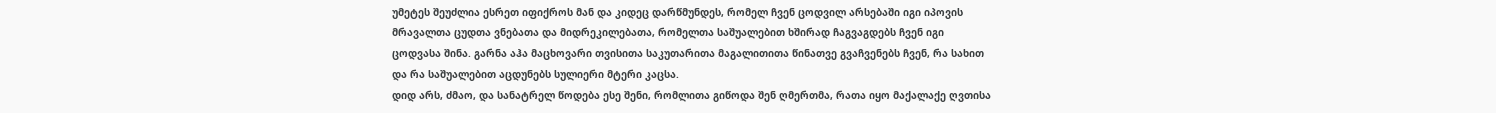უმეტეს შეუძლია ესრეთ იფიქროს მან და კიდეც დარწმუნდეს, რომელ ჩვენ ცოდვილ არსებაში იგი იპოვის მრავალთა ცუდთა ვნებათა და მიდრეკილებათა, რომელთა საშუალებით ხშირად ჩაგვაგდებს ჩვენ იგი ცოდვასა შინა. გარნა აჰა მაცხოვარი თვისითა საკუთარითა მაგალითითა წინათვე გვაჩვენებს ჩვენ, რა სახით და რა საშუალებით აცდუნებს სულიერი მტერი კაცსა.
დიდ არს, ძმაო, და სანატრელ წოდება ესე შენი, რომლითა გიწოდა შენ ღმერთმა, რათა იყო მაქალაქე ღვთისა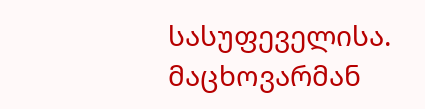სასუფეველისა. მაცხოვარმან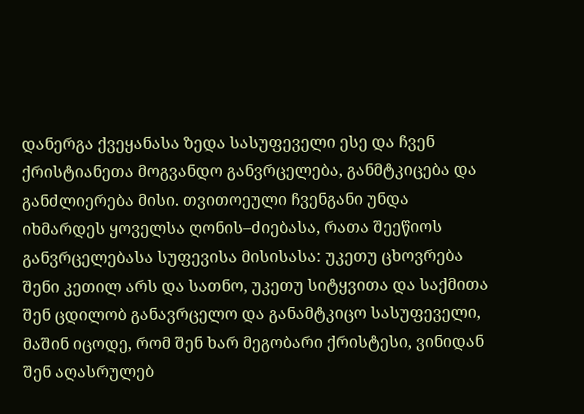დანერგა ქვეყანასა ზედა სასუფეველი ესე და ჩვენ ქრისტიანეთა მოგვანდო განვრცელება, განმტკიცება და განძლიერება მისი. თვითოეული ჩვენგანი უნდა იხმარდეს ყოველსა ღონის–ძიებასა, რათა შეეწიოს განვრცელებასა სუფევისა მისისასა: უკეთუ ცხოვრება შენი კეთილ არს და სათნო, უკეთუ სიტყვითა და საქმითა შენ ცდილობ განავრცელო და განამტკიცო სასუფეველი, მაშინ იცოდე, რომ შენ ხარ მეგობარი ქრისტესი, ვინიდან შენ აღასრულებ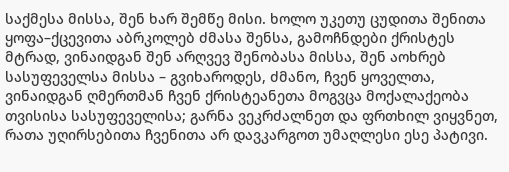საქმესა მისსა, შენ ხარ შემწე მისი. ხოლო უკეთუ ცუდითა შენითა ყოფა–ქცევითა აბრკოლებ ძმასა შენსა, გამოჩნდები ქრისტეს მტრად, ვინაიდგან შენ არღვევ შენობასა მისსა, შენ აოხრებ სასუფეველსა მისსა – გვიხაროდეს, ძმანო, ჩვენ ყოველთა, ვინაიდგან ღმერთმან ჩვენ ქრისტეანეთა მოგვცა მოქალაქეობა თვისისა სასუფეველისა; გარნა ვეკრძალნეთ და ფრთხილ ვიყვნეთ, რათა უღირსებითა ჩვენითა არ დავკარგოთ უმაღლესი ესე პატივი.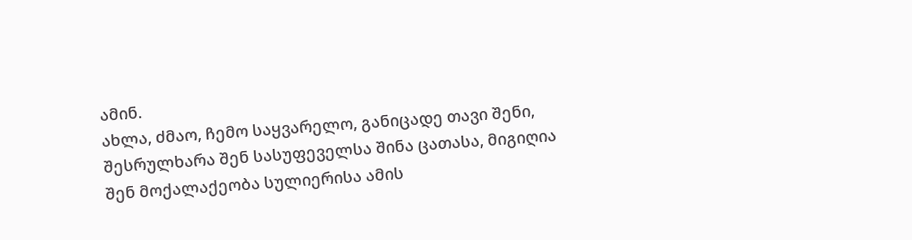ამინ.
ახლა, ძმაო, ჩემო საყვარელო, განიცადე თავი შენი, შესრულხარა შენ სასუფეველსა შინა ცათასა, მიგიღია შენ მოქალაქეობა სულიერისა ამის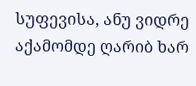სუფევისა, ანუ ვიდრე აქამომდე ღარიბ ხარ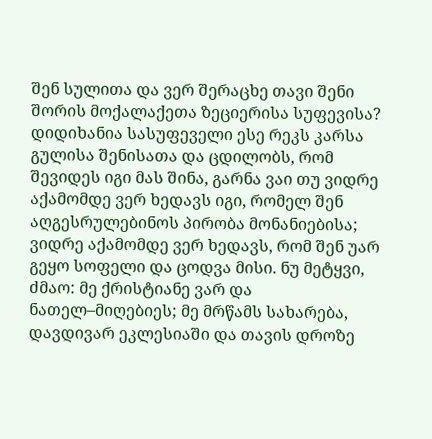შენ სულითა და ვერ შერაცხე თავი შენი შორის მოქალაქეთა ზეციერისა სუფევისა? დიდიხანია სასუფეველი ესე რეკს კარსა გულისა შენისათა და ცდილობს, რომ შევიდეს იგი მას შინა, გარნა ვაი თუ ვიდრე აქამომდე ვერ ხედავს იგი, რომელ შენ აღგესრულებინოს პირობა მონანიებისა; ვიდრე აქამომდე ვერ ხედავს, რომ შენ უარ გეყო სოფელი და ცოდვა მისი. ნუ მეტყვი, ძმაო: მე ქრისტიანე ვარ და ნათელ–მიღებიეს; მე მრწამს სახარება, დავდივარ ეკლესიაში და თავის დროზე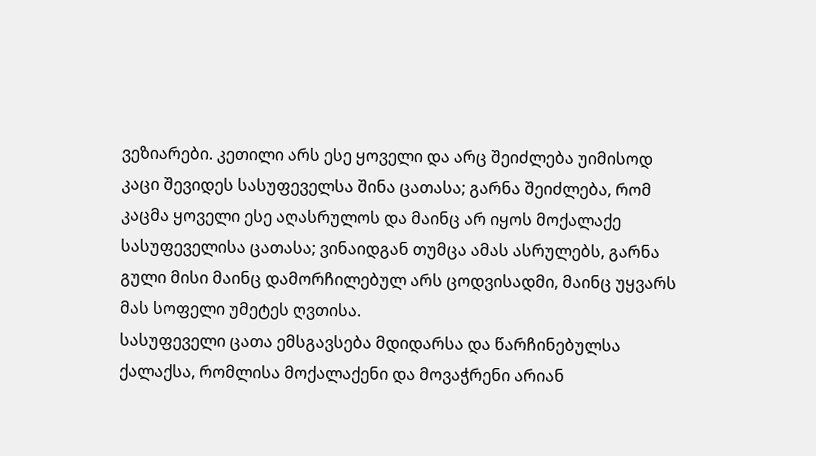ვეზიარები. კეთილი არს ესე ყოველი და არც შეიძლება უიმისოდ კაცი შევიდეს სასუფეველსა შინა ცათასა; გარნა შეიძლება, რომ კაცმა ყოველი ესე აღასრულოს და მაინც არ იყოს მოქალაქე სასუფეველისა ცათასა; ვინაიდგან თუმცა ამას ასრულებს, გარნა გული მისი მაინც დამორჩილებულ არს ცოდვისადმი, მაინც უყვარს მას სოფელი უმეტეს ღვთისა.
სასუფეველი ცათა ემსგავსება მდიდარსა და წარჩინებულსა ქალაქსა, რომლისა მოქალაქენი და მოვაჭრენი არიან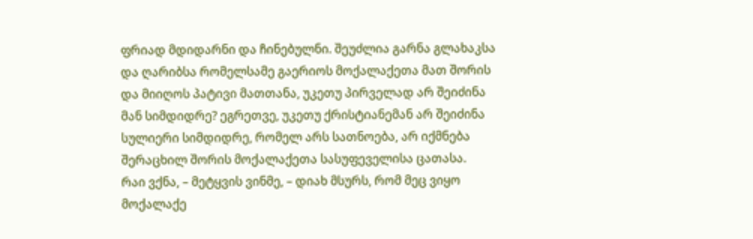ფრიად მდიდარნი და ჩინებულნი. შეუძლია გარნა გლახაკსა და ღარიბსა რომელსამე გაერიოს მოქალაქეთა მათ შორის და მიიღოს პატივი მათთანა, უკეთუ პირველად არ შეიძინა მან სიმდიდრე? ეგრეთვე, უკეთუ ქრისტიანემან არ შეიძინა სულიერი სიმდიდრე, რომელ არს სათნოება, არ იქმნება შერაცხილ შორის მოქალაქეთა სასუფეველისა ცათასა.
რაი ვქნა, – მეტყვის ვინმე, – დიახ მსურს, რომ მეც ვიყო მოქალაქე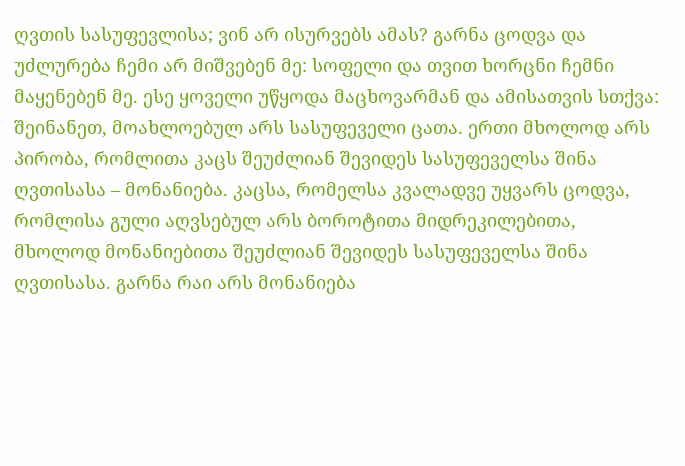ღვთის სასუფევლისა; ვინ არ ისურვებს ამას? გარნა ცოდვა და უძლურება ჩემი არ მიშვებენ მე: სოფელი და თვით ხორცნი ჩემნი მაყენებენ მე. ესე ყოველი უწყოდა მაცხოვარმან და ამისათვის სთქვა: შეინანეთ, მოახლოებულ არს სასუფეველი ცათა. ერთი მხოლოდ არს პირობა, რომლითა კაცს შეუძლიან შევიდეს სასუფეველსა შინა ღვთისასა – მონანიება. კაცსა, რომელსა კვალადვე უყვარს ცოდვა, რომლისა გული აღვსებულ არს ბოროტითა მიდრეკილებითა, მხოლოდ მონანიებითა შეუძლიან შევიდეს სასუფეველსა შინა ღვთისასა. გარნა რაი არს მონანიება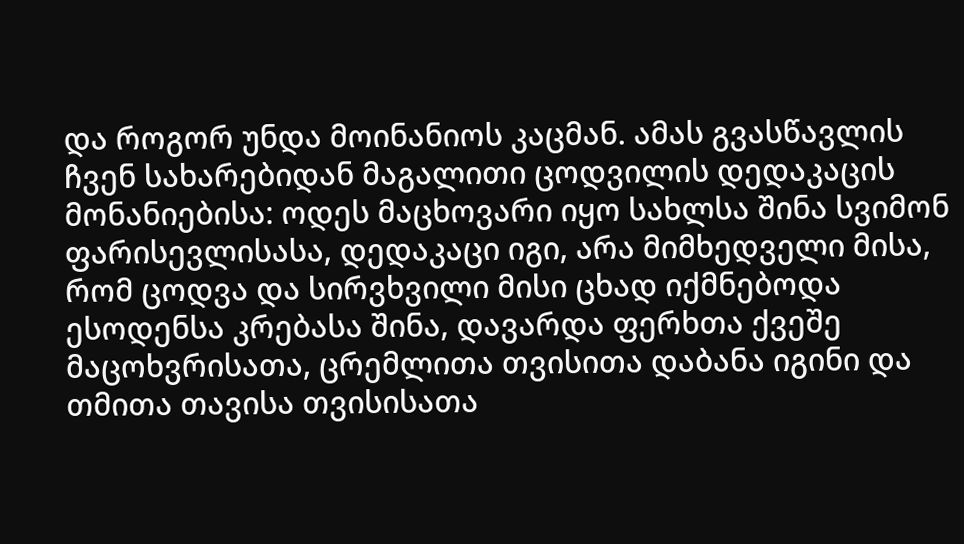და როგორ უნდა მოინანიოს კაცმან. ამას გვასწავლის ჩვენ სახარებიდან მაგალითი ცოდვილის დედაკაცის მონანიებისა: ოდეს მაცხოვარი იყო სახლსა შინა სვიმონ ფარისევლისასა, დედაკაცი იგი, არა მიმხედველი მისა, რომ ცოდვა და სირვხვილი მისი ცხად იქმნებოდა ესოდენსა კრებასა შინა, დავარდა ფერხთა ქვეშე მაცოხვრისათა, ცრემლითა თვისითა დაბანა იგინი და თმითა თავისა თვისისათა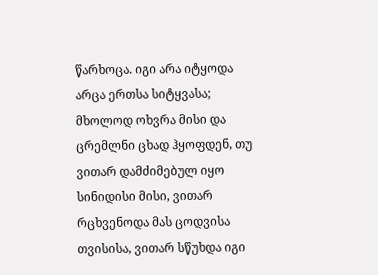წარხოცა. იგი არა იტყოდა არცა ერთსა სიტყვასა; მხოლოდ ოხვრა მისი და ცრემლნი ცხად ჰყოფდენ, თუ ვითარ დამძიმებულ იყო სინიდისი მისი, ვითარ რცხვენოდა მას ცოდვისა თვისისა, ვითარ სწუხდა იგი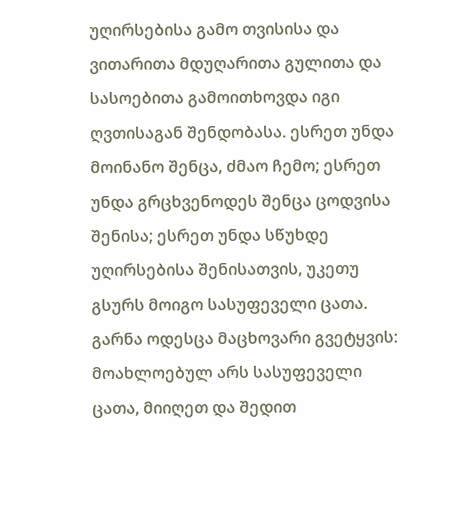უღირსებისა გამო თვისისა და ვითარითა მდუღარითა გულითა და სასოებითა გამოითხოვდა იგი ღვთისაგან შენდობასა. ესრეთ უნდა მოინანო შენცა, ძმაო ჩემო; ესრეთ უნდა გრცხვენოდეს შენცა ცოდვისა შენისა; ესრეთ უნდა სწუხდე უღირსებისა შენისათვის, უკეთუ გსურს მოიგო სასუფეველი ცათა.
გარნა ოდესცა მაცხოვარი გვეტყვის: მოახლოებულ არს სასუფეველი ცათა, მიიღეთ და შედით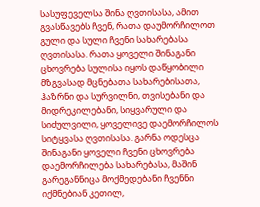სასუფეველსა შინა ღვთისასა, ამით გვასწავებს ჩვენ, რათა დაუმორჩილოთ გული და სული ჩვენი სახარებასა ღვთისასა. რათა ყოველი შინაგანი ცხოვრება სულისა იყოს დაწყობილი მზგვასად მცნებათა სახარებისათა, ჰაზრნი და სურვილნი, თვისებანი და მიდრეკილებანი, სიყვარული და სიძულვილი, ყოველივე დაემორჩილოს სიტყვასა ღვთისასა. გარნა ოდესცა შინაგანი ყოველი ჩვენი ცხოვრება დაემორჩილება სახარებასა, მაშინ გარეგანნიცა მოქმედებანი ჩვენნი იქმნებიან კეთილ,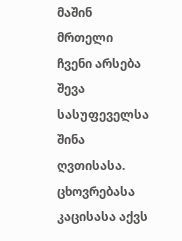მაშინ მრთელი ჩვენი არსება შევა სასუფეველსა შინა ღვთისასა.
ცხოვრებასა კაცისასა აქვს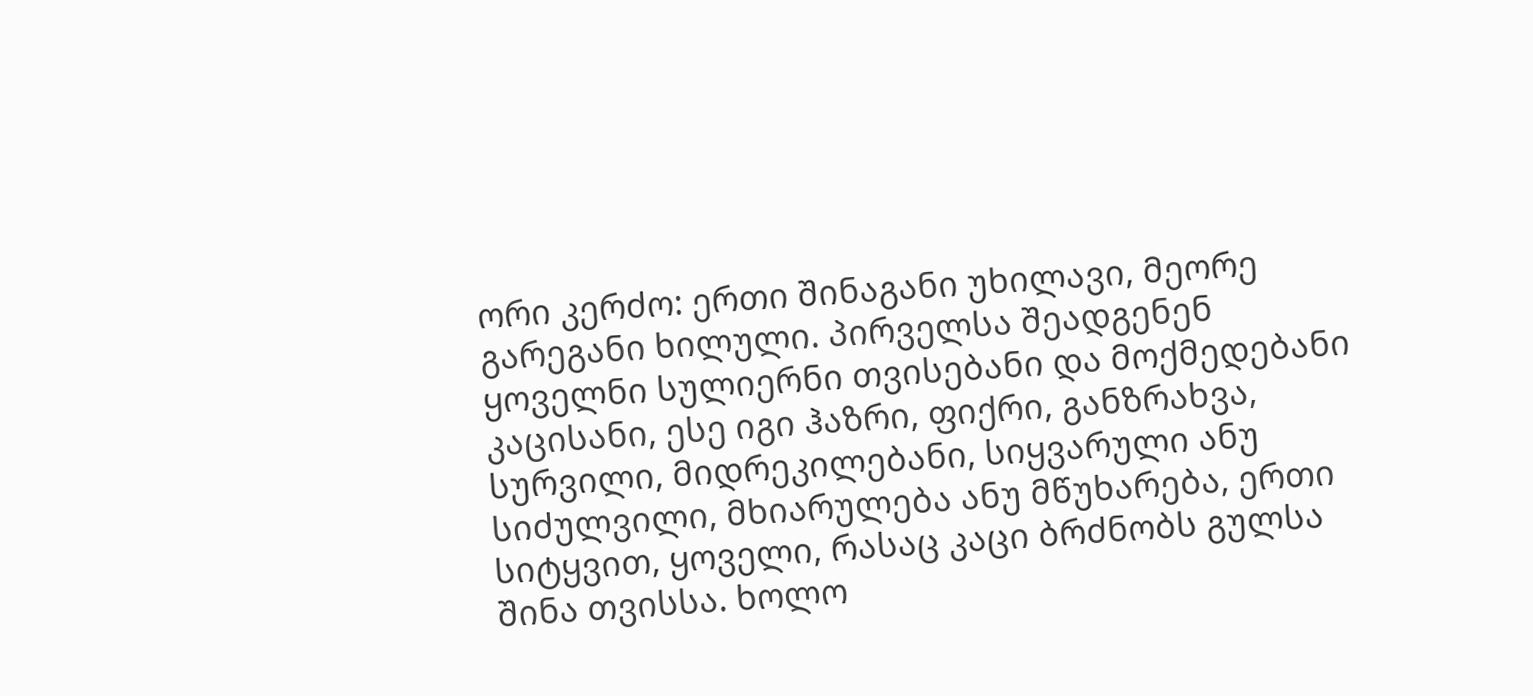ორი კერძო: ერთი შინაგანი უხილავი, მეორე გარეგანი ხილული. პირველსა შეადგენენ ყოველნი სულიერნი თვისებანი და მოქმედებანი კაცისანი, ესე იგი ჰაზრი, ფიქრი, განზრახვა, სურვილი, მიდრეკილებანი, სიყვარული ანუ სიძულვილი, მხიარულება ანუ მწუხარება, ერთი სიტყვით, ყოველი, რასაც კაცი ბრძნობს გულსა შინა თვისსა. ხოლო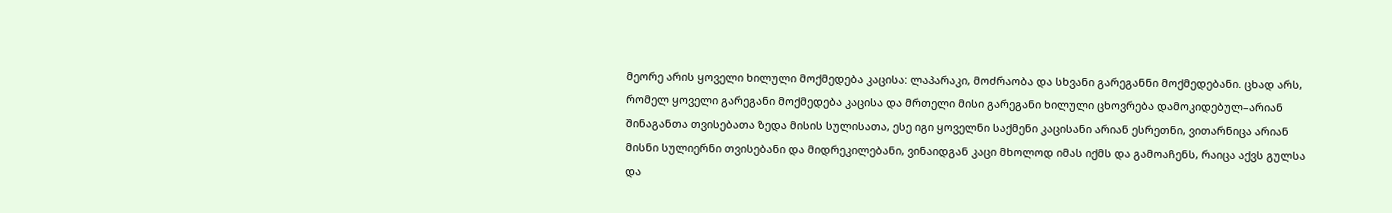მეორე არის ყოველი ხილული მოქმედება კაცისა: ლაპარაკი, მოძრაობა და სხვანი გარეგანნი მოქმედებანი. ცხად არს, რომელ ყოველი გარეგანი მოქმედება კაცისა და მრთელი მისი გარეგანი ხილული ცხოვრება დამოკიდებულ–არიან შინაგანთა თვისებათა ზედა მისის სულისათა, ესე იგი ყოველნი საქმენი კაცისანი არიან ესრეთნი, ვითარნიცა არიან მისნი სულიერნი თვისებანი და მიდრეკილებანი, ვინაიდგან კაცი მხოლოდ იმას იქმს და გამოაჩენს, რაიცა აქვს გულსა და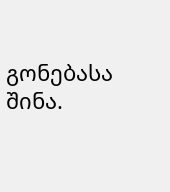გონებასა შინა.